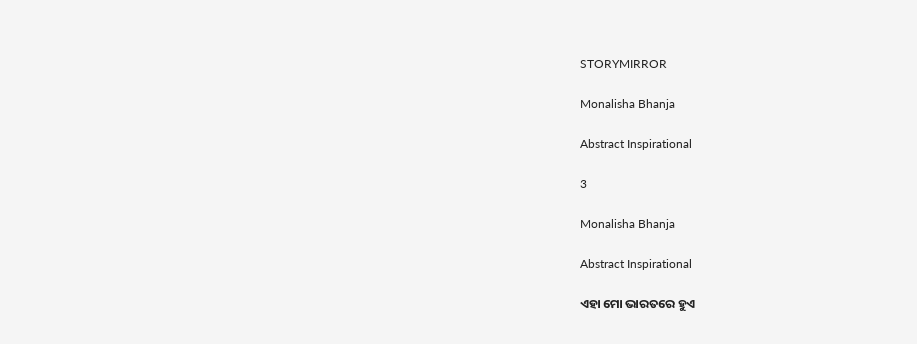STORYMIRROR

Monalisha Bhanja

Abstract Inspirational

3

Monalisha Bhanja

Abstract Inspirational

ଏହା ମୋ ଭାରତରେ ହୁଏ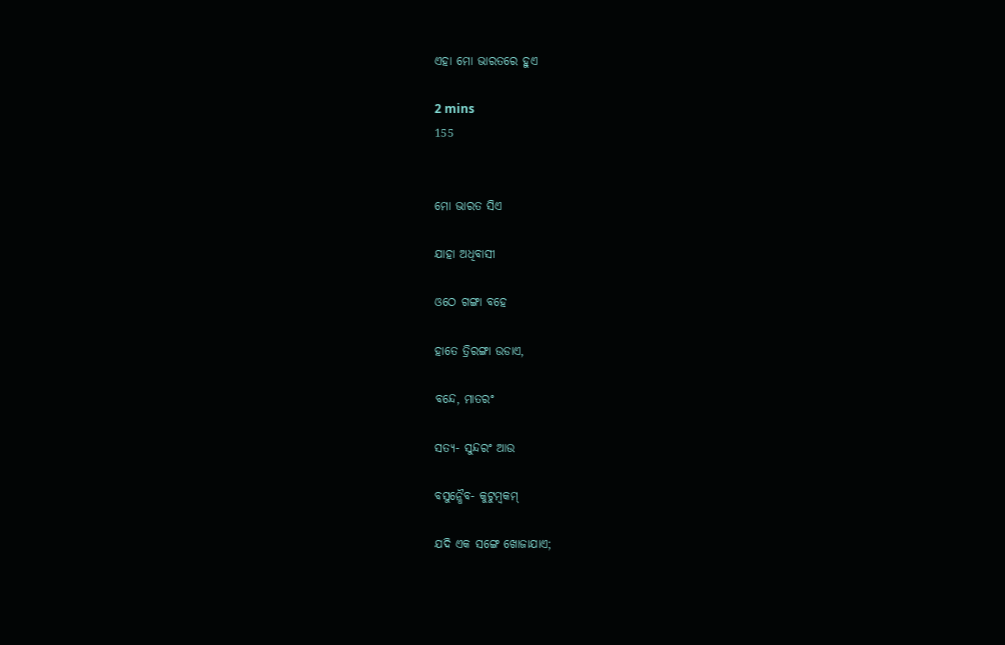ଏହା ମୋ ଭାରତରେ ହୁଏ

2 mins
155


ମୋ ଭାରତ ସିଏ

ଯାହା ଅଧିବାସୀ

ଓଠେ ଗଙ୍ଗା ବହେ

ହାତେ ତ୍ରିରଙ୍ଗା ଉଡାଏ,

ବନ୍ଦେ, ମାତରଂ

ସତ୍ୟ- ସୁନ୍ଦରଂ ଆଉ

ବସୁନ୍ଧୈବ- କୁଟୁମ୍ବକମ୍

ଯଦି ଏକ ସଙ୍ଗେ ଖୋଜାଯାଏ;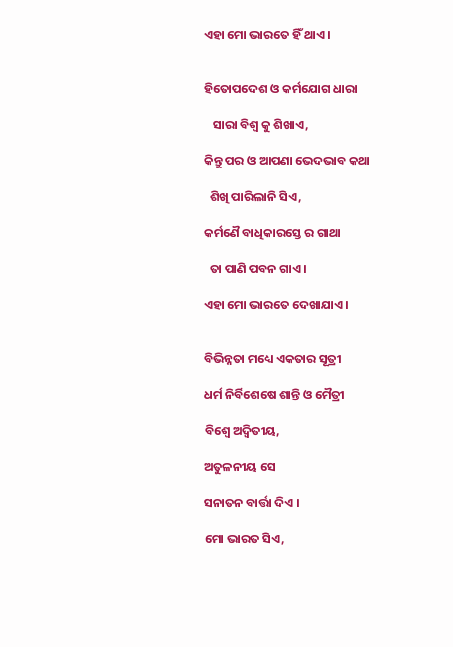ଏହା ମୋ ଭାରତେ ହିଁ ଥାଏ ।


ହିତୋପଦେଶ ଓ କର୍ମଯୋଗ ଧାରା

   ସାରା ବିଶ୍ୱ କୁ ଶିଖାଏ,

କିନ୍ତୁ ପର ଓ ଆପଣା ଭେଦଭାବ କଥା

  ଶିଖି ପାରିଲାନି ସିଏ,

କର୍ମଣୈ ବାଧିକାରସ୍ତେ ର ଗାଥା

  ତା ପାଣି ପବନ ଗାଏ ।

ଏହା ମୋ ଭାରତେ ଦେଖାଯାଏ ।


ବିଭିନ୍ନତା ମଧ୍ୟେ ଏକତାର ସୂତ୍ରୀ

ଧର୍ମ ନିର୍ବିଶେଷେ ଶାନ୍ତି ଓ ମୈତ୍ରୀ

ବିଶ୍ଵେ ଅଦ୍ଵିତୀୟ,

ଅତୁଳନୀୟ ସେ

ସନାତନ ବାର୍ତ୍ତା ଦିଏ ।

ମୋ ଭାରତ ସିଏ,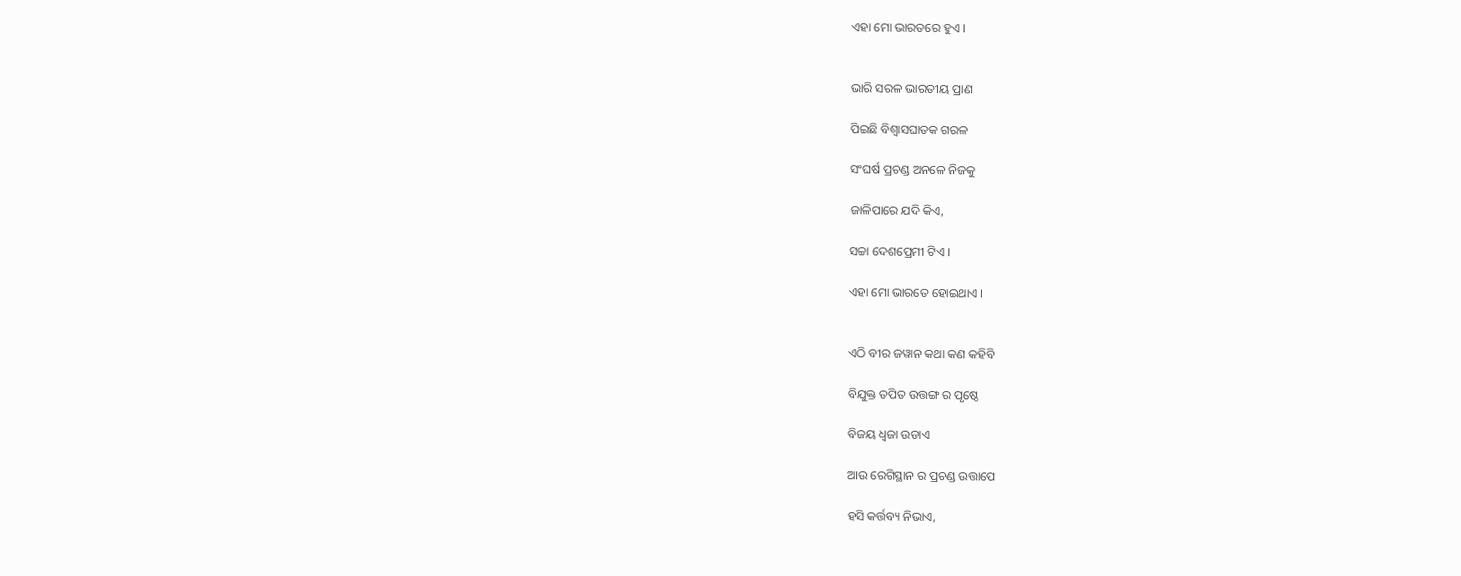ଏହା ମୋ ଭାରତରେ ହୁଏ ।


ଭାରି ସରଳ ଭାରତୀୟ ପ୍ରାଣ

ପିଇଛି ବିଶ୍ଵାସଘାତକ ଗରଳ

ସଂଘର୍ଷ ପ୍ରଚଣ୍ଡ ଅନଳେ ନିଜକୁ

ଜାଳିପାରେ ଯଦି କିଏ,

ସଚ୍ଚା ଦେଶପ୍ରେମୀ ଟିଏ ।

ଏହା ମୋ ଭାରତେ ହୋଇଥାଏ ।


ଏଠି ବୀର ଜୱାନ କଥା କଣ କହିବି

ବିଯୁକ୍ତ ତପିତ ଉତ୍ତଙ୍ଗ ର ପୃଷ୍ଠେ

ବିଜୟ ଧ୍ଵଜା ଉଡାଏ

ଆଉ ରେଗିସ୍ଥାନ ର ପ୍ରଚଣ୍ଡ ଉତ୍ତାପେ

ହସି କର୍ତ୍ତବ୍ୟ ନିଭାଏ,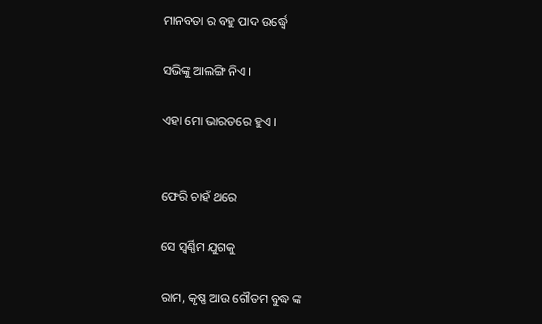ମାନବତା ର ବହୁ ପାଦ ଉର୍ଦ୍ଧ୍ଵେ

ସଭିଙ୍କୁ ଆଲଙ୍ଗି ନିଏ ।

ଏହା ମୋ ଭାରତରେ ହୁଏ ।


ଫେରି ଚାହଁ ଥରେ

ସେ ସ୍ୱର୍ଣ୍ଣିମ ଯୁଗକୁ

ରାମ, କୃଷ୍ଣ ଆଉ ଗୌତମ ବୁଦ୍ଧ ଙ୍କ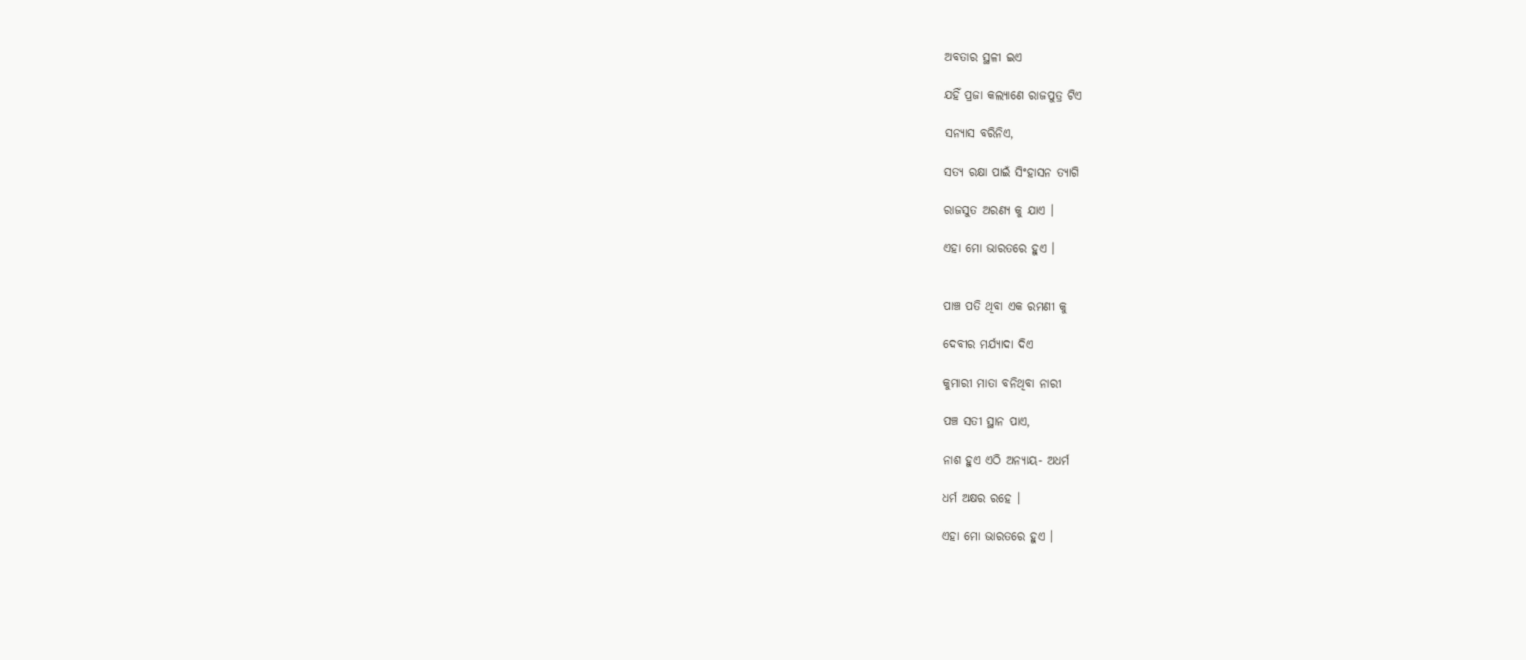ଅବତାର ସ୍ଥଳୀ ଇଏ

ଯହିଁ ପ୍ରଜା କଲ୍ୟାଣେ ରାଜପୁତ୍ର ଟିଏ

ସନ୍ୟାସ ବରିନିଏ,

ସତ୍ୟ ରକ୍ଷା ପାଇଁ ସିଂହାସନ ତ୍ୟାଗି

ରାଜସୁତ ଅରଣ୍ୟ କୁ ଯାଏ ।

ଏହା ମୋ ଭାରତରେ ହୁଏ ।


ପାଞ୍ଚ ପତି ଥିବା ଏକ ରମଣୀ କୁ

ଦେବୀର ମର୍ଯ୍ୟାଦା ଦିଏ

କୁମାରୀ ମାତା ବନିଥିବା ନାରୀ

ପଞ୍ଚ ସତୀ ସ୍ଥାନ ପାଏ,

ନାଶ ହୁଏ ଏଠି ଅନ୍ୟାୟ- ଅଧର୍ମ

ଧର୍ମ ଅକ୍ଷର ରହେ ।

ଏହା ମୋ ଭାରତରେ ହୁଏ ।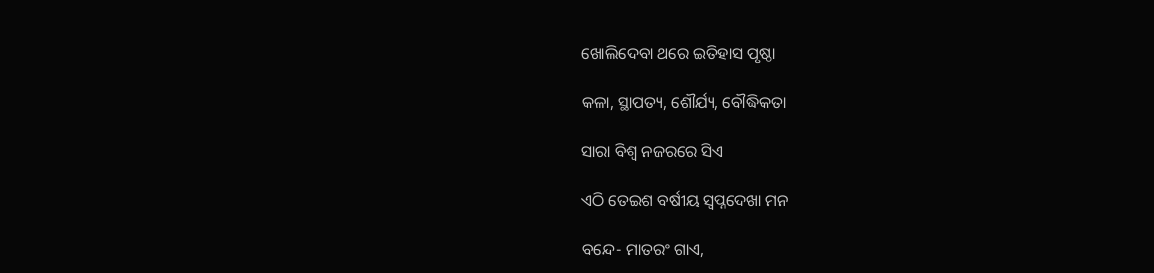ଖୋଲିଦେବା ଥରେ ଇତିହାସ ପୃଷ୍ଠା

କଳା, ସ୍ଥାପତ୍ୟ, ଶୌର୍ଯ୍ୟ, ବୌଦ୍ଧିକତା

ସାରା ବିଶ୍ୱ ନଜରରେ ସିଏ

ଏଠି ତେଇଶ ବର୍ଷୀୟ ସ୍ଵପ୍ନଦେଖା ମନ

ବନ୍ଦେ- ମାତରଂ ଗାଏ,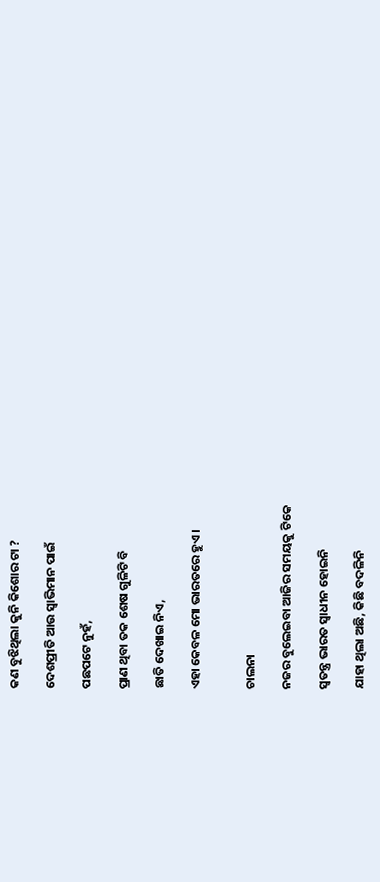କଣ ବୁଝିଥିଲା କୁନି କିଶୋର ଟା ?

ଦେଶପ୍ରୀତି ଆଉ ସ୍ଵାଭିମାନ ପାଇଁ

ପଛପଟେ ନୁହଁ,

ପ୍ରାଣ ଥିବା ତକ ଶେଷ ଗୁଳିଟି ବି

ଛାତି ଦେଖାଇ ନିଏ,

ଏହା କେବଳ ମୋ ଭାରତରେ ହୁଏ ।


ଚାଲନା

ନଜର ବୁଲେଇବା ଆଜିର ସମୟକୁ ଟିକେ

ସ୍ଵତନ୍ତ୍ର ଭାରତ ସ୍ଵାଧୀନ ହୋଇନି

ଯାହା ଥିଲା ଅଛି, କିଛି ବଦଳିନି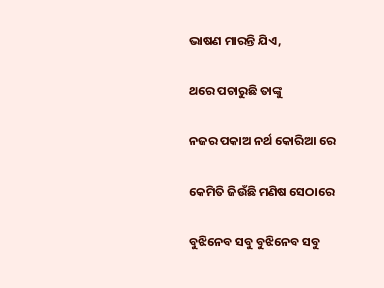ଭାଷଣ ମାରନ୍ତି ଯିଏ,

ଥରେ ପଚାରୁଛି ତାଙ୍କୁ

ନଜର ପକାଅ ନର୍ଥ କୋରିଆ ରେ

କେମିତି ଜିଉଁଛି ମଣିଷ ସେଠାରେ

ବୁଝିନେବ ସବୁ ବୁଝିନେବ ସବୁ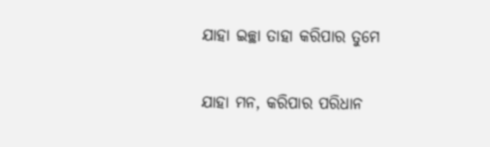ଯାହା ଇଚ୍ଛା ତାହା କରିପାର ତୁମେ

ଯାହା ମନ, କରିପାର ପରିଧାନ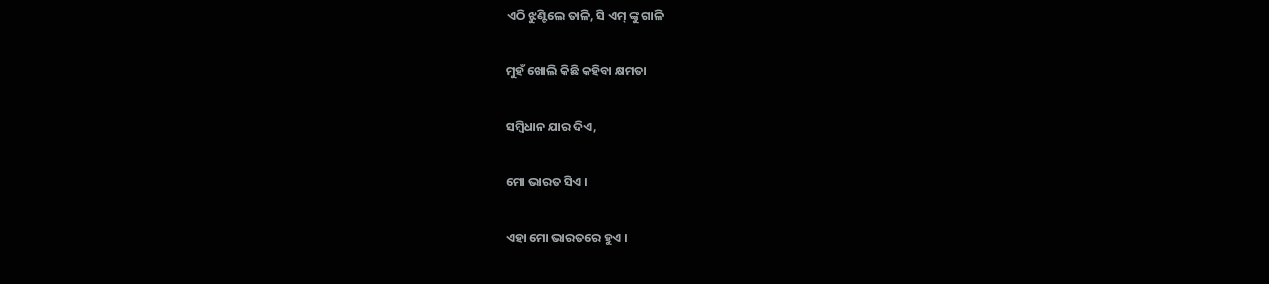ଏଠି ଝୁଣ୍ଟିଲେ ତାଳି, ସି ଏମ୍ ଙ୍କୁ ଗାଳି

ମୁହଁ ଖୋଲି କିଛି କହିବା କ୍ଷମତା

ସମ୍ବିଧାନ ଯାର ଦିଏ,

ମୋ ଭାରତ ସିଏ ।

ଏହା ମୋ ଭାରତରେ ହୁଏ ।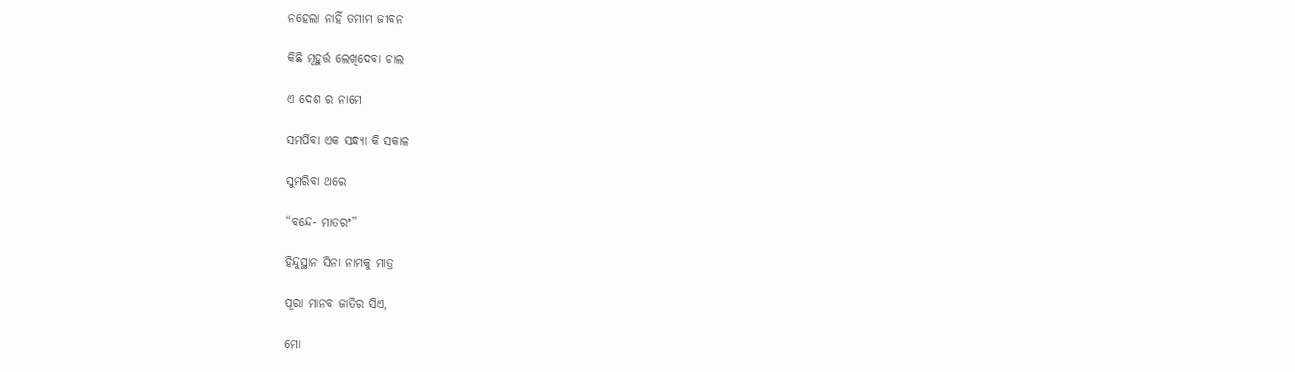ନହେଲା ନାହିଁ ତମାମ ଜୀବନ

କିଛି ମୂହୁର୍ତ୍ତ ଲେଖିଦେବା ଚାଲ

ଏ ଦେଶ ର ନାମେ

ସମର୍ପିବା ଏକ ସନ୍ଧ୍ୟା କି ସକାଳ

ସୁମରିବା ଥରେ

“ବନ୍ଦେ- ମାତରଂ”

ହିନ୍ଦୁସ୍ଥାନ ସିନା ନାମକୁ ମାତ୍ର

ପୂରା ମାନବ ଜାତିର ସିଏ,

ମୋ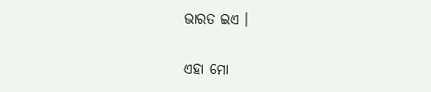ଭାରତ ଇଏ ।

ଏହା ମୋ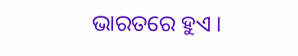ଭାରତରେ ହୁଏ ।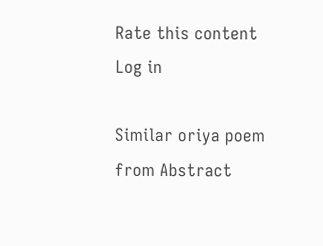Rate this content
Log in

Similar oriya poem from Abstract